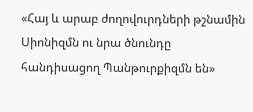«Հայ և արաբ ժողովուրդների թշնամին Սիոնիզմն ու նրա ծնունդը հանդիսացող Պանթուրքիզմն են»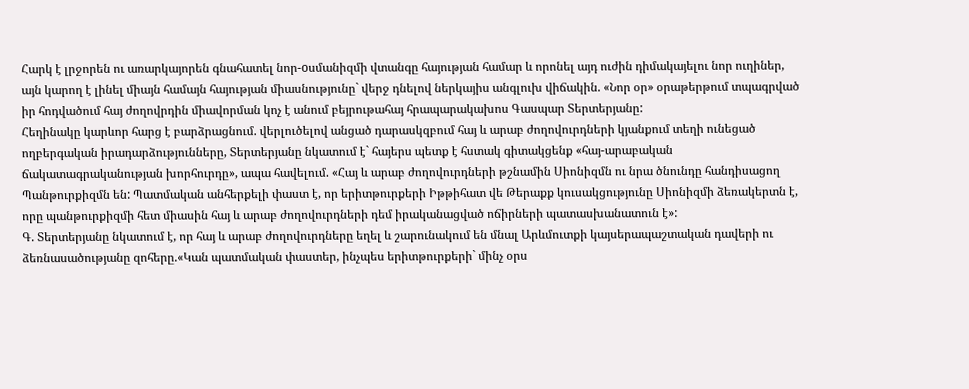Հարկ է լրջորեն ու առարկայորեն գնահատել նոր-oսմանիզմի վտանգը հայության համար և որոնել այդ ուժին դիմակայելու նոր ուղիներ, այն կարող է լինել միայն համայն հայության միասնությունը` վերջ դնելով ներկայիս անգլուխ վիճակին. «Նոր օր» օրաթերթում տպագրված իր հոդվածում հայ ժողովրդին միավորման կոչ է անում բեյրութահայ հրապարակախոս Գասպար Տերտերյանը:
Հեղինակը կարևոր հարց է բարձրացնում. վերլուծելով անցած դարասկզբում հայ և արաբ ժողովուրդների կյանքում տեղի ունեցած ողբերգական իրադարձությունները, Տերտերյանը նկատում է` հայերս պետք է հստակ գիտակցենք «հայ-արաբական ճակատագրականության խորհուրդը», ապա հավելում. «Հայ և արաբ ժողովուրդների թշնամին Սիոնիզմն ու նրա ծնունդը հանդիսացող Պանթուրքիզմն են: Պատմական անհերքելի փաստ է, որ երիտթուրքերի Իթթիհատ վե Թերաքք կուսակցությունը Սիոնիզմի ձեռակերտն է, որը պանթուրքիզմի հետ միասին հայ և արաբ ժողովուրդների դեմ իրականացված ոճիրների պատասխանատուն է»:
Գ. Տերտերյանը նկատում է, որ հայ և արաբ ժողովուրդները եղել և շարունակում են մնալ Արևմուտքի կայսերապաշտական դավերի ու ձեռնասածությանը զոհերը.«Կան պատմական փաստեր, ինչպես երիտթուրքերի` մինչ օրս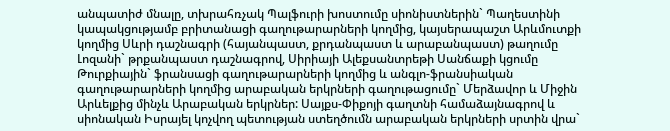անպատիժ մնալը, տխրահռչակ Պալֆուրի խոստումը սիոնիստներին` Պաղեստինի կապակցությամբ բրիտանացի գաղութարարների կողմից, կայսերապաշտ Արևմուտքի կողմից Սևրի դաշնագրի (հայանպաստ, քրդանպաստ և արաբանպաստ) թաղումը Լոզանի` թրքանպաստ դաշնագրով, Սիրիայի Ալեքսանտրեթի Սանճաքի կցումը Թուրքիային` ֆրանսացի գաղութարարների կողմից և անգլո-ֆրանսիական գաղութարարների կողմից արաբական երկրների գաղութացումը` Մերձավոր և Միջին Արևելքից մինչև Արաբական երկրներ: Սայքս-Փիքոյի գաղտնի համաձայնագրով և սիոնական Իսրայել կոչվող պետության ստեղծումն արաբական երկրների սրտին վրա`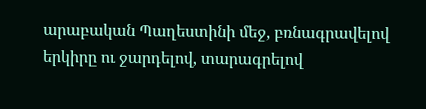արաբական Պաղեստինի մեջ, բռնագրավելով երկիրը ու ջարդելով, տարագրելով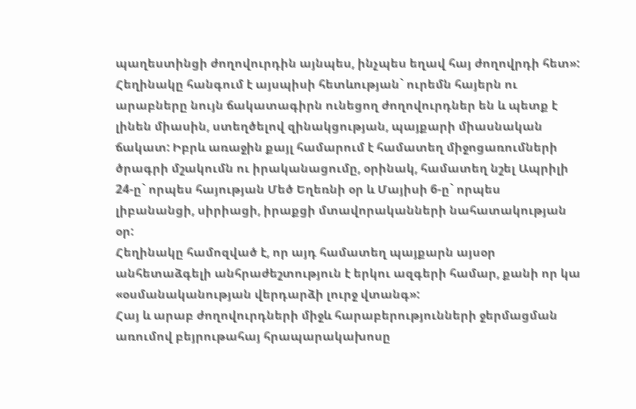պաղեստինցի ժողովուրդին այնպես, ինչպես եղավ հայ ժողովրդի հետ»:
Հեղինակը հանգում է այսպիսի հետևության` ուրեմն հայերն ու արաբները նույն ճակատագիրն ունեցող ժողովուրդներ են և պետք է լինեն միասին, ստեղծելով զինակցության, պայքարի միասնական ճակատ: Իբրև առաջին քայլ համարում է համատեղ միջոցառումների ծրագրի մշակումն ու իրականացումը, օրինակ, համատեղ նշել Ապրիլի 24-ը` որպես հայության Մեծ Եղեռնի օր և Մայիսի 6-ը` որպես լիբանանցի, սիրիացի, իրաքցի մտավորականների նահատակության օր:
Հեղինակը համոզված է, որ այդ համատեղ պայքարն այսօր անհետաձգելի անհրաժեշտություն է երկու ազգերի համար, քանի որ կա «օսմանականության վերդարձի լուրջ վտանգ»:
Հայ և արաբ ժողովուրդների միջև հարաբերությունների ջերմացման առումով բեյրութահայ հրապարակախոսը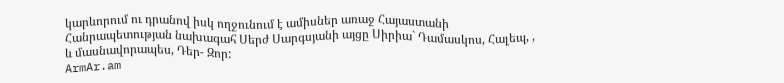կարևորում ու դրանով իսկ ողջունում է ամիսներ առաջ Հայաստանի Հանրապետության նախագահ Սերժ Սարգսյանի այցը Սիրիա` Դամասկոս, Հալեպ, , և մասնավորապես, Դեր- Զոր:
ArmAr.am